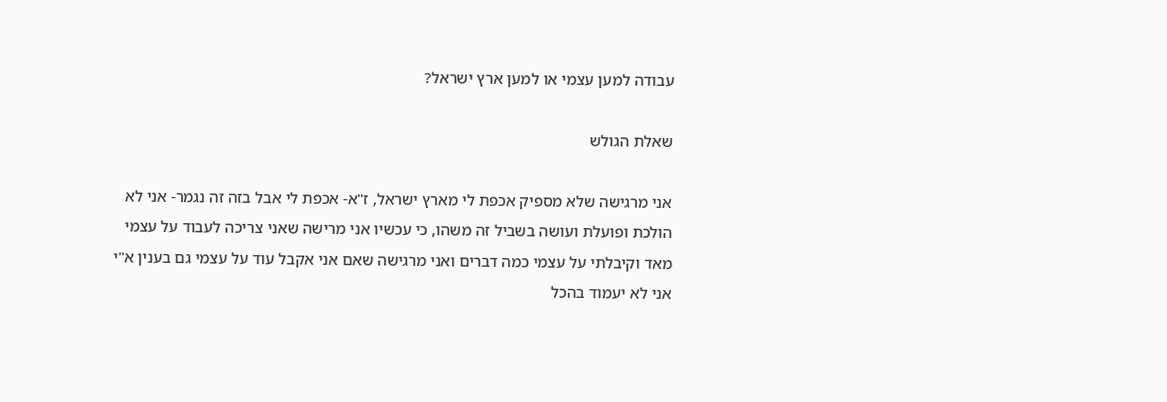עבודה למען עצמי או למען ארץ ישראל?

שאלת הגולש

אני מרגישה שלא מספיק אכפת לי מארץ ישראל, ז"א- אכפת לי אבל בזה זה נגמר- אני לא הולכת ופועלת ועושה בשביל זה משהו, כי עכשיו אני מרישה שאני צריכה לעבוד על עצמי מאד וקיבלתי על עצמי כמה דברים ואני מרגישה שאם אני אקבל עוד על עצמי גם בענין א"י אני לא יעמוד בהכל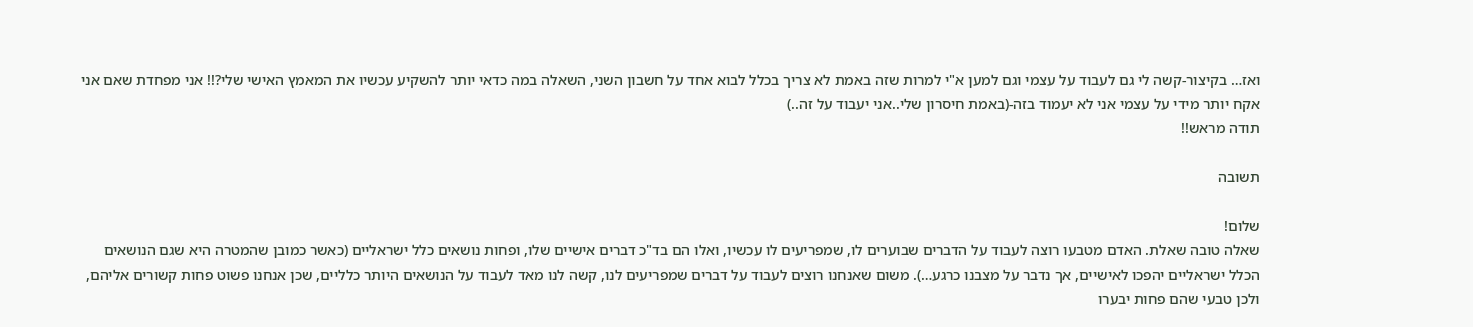ואז… בקיצור-קשה לי גם לעבוד על עצמי וגם למען א"י למרות שזה באמת לא צריך בכלל לבוא אחד על חשבון השני, השאלה במה כדאי יותר להשקיע עכשיו את המאמץ האישי שלי?!! אני מפחדת שאם אני אקח יותר מידי על עצמי אני לא יעמוד בזה-(באמת חיסרון שלי..אני יעבוד על זה..)
תודה מראש!!

תשובה

שלום!
שאלה טובה שאלת. האדם מטבעו רוצה לעבוד על הדברים שבוערים לו, שמפריעים לו עכשיו, ואלו הם בד"כ דברים אישיים שלו, ופחות נושאים כלל ישראליים (כאשר כמובן שהמטרה היא שגם הנושאים הכלל ישראליים יהפכו לאישיים, אך נדבר על מצבנו כרגע…). משום שאנחנו רוצים לעבוד על דברים שמפריעים לנו, קשה לנו מאד לעבוד על הנושאים היותר כלליים, שכן אנחנו פשוט פחות קשורים אליהם, ולכן טבעי שהם פחות יבערו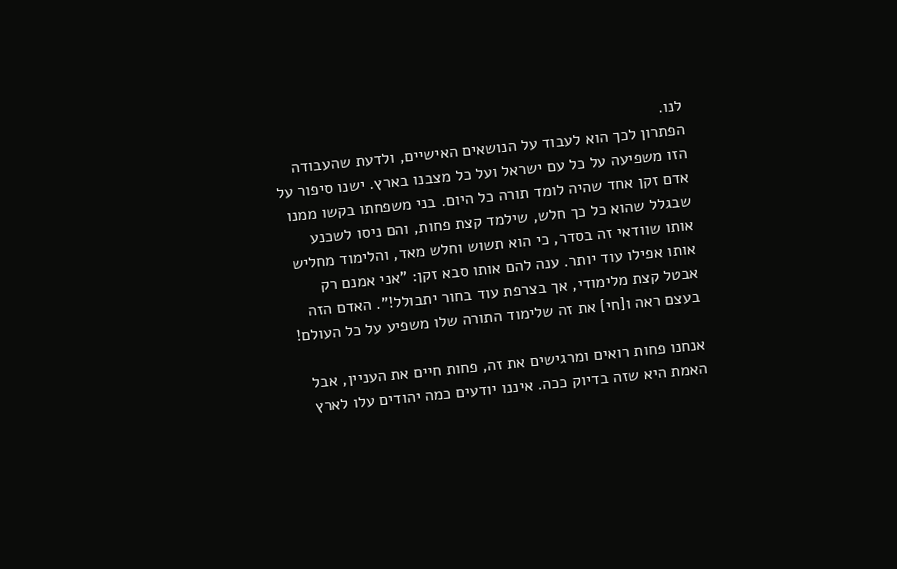לנו.
הפתרון לכך הוא לעבוד על הנושאים האישיים, ולדעת שהעבודה הזו משפיעה על כל עם ישראל ועל כל מצבנו בארץ. ישנו סיפור על אדם זקן אחד שהיה לומד תורה כל היום. בני משפחתו בקשו ממנו שבגלל שהוא כל כך חלש, שילמד קצת פחות, והם ניסו לשכנע אותו שוודאי זה בסדר, כי הוא תשוש וחלש מאד, והלימוד מחליש אותו אפילו עוד יותר. ענה להם אותו סבא זקן: "אני אמנם רק אבטל קצת מלימודי, אך בצרפת עוד בחור יתבולל!". האדם הזה בעצם ראה ו[חי] את זה שלימוד התורה שלו משפיע על כל העולם!

אנחנו פחות רואים ומרגישים את זה, פחות חיים את העניין, אבל האמת היא שזה בדיוק ככה. איננו יודעים כמה יהודים עלו לארץ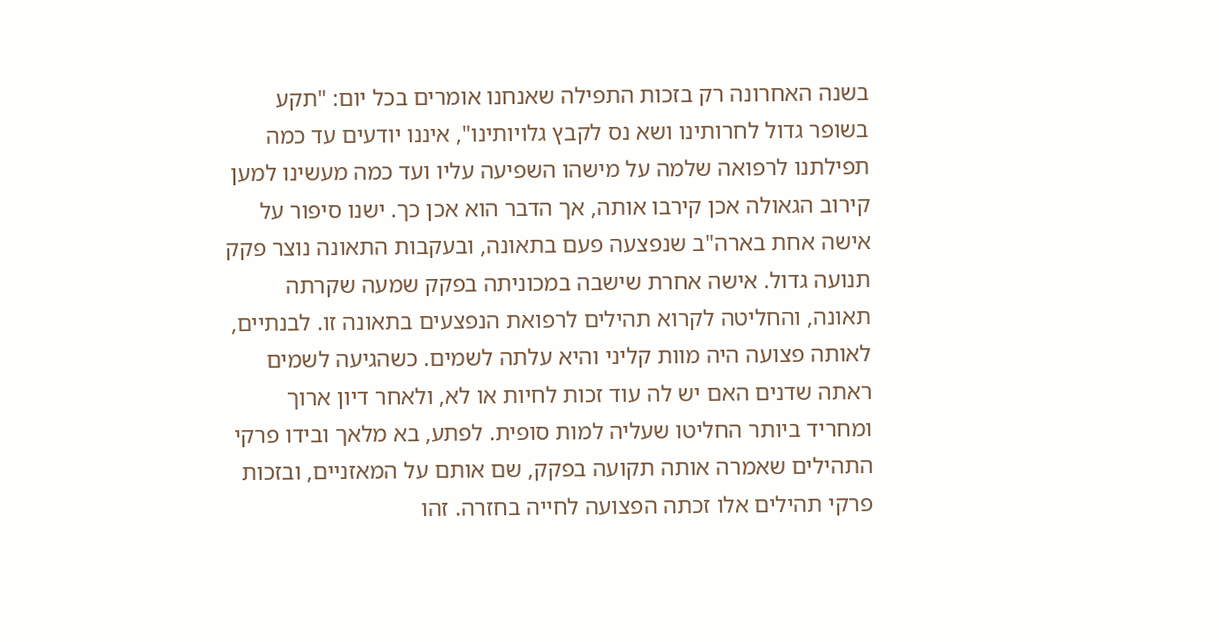בשנה האחרונה רק בזכות התפילה שאנחנו אומרים בכל יום: "תקע בשופר גדול לחרותינו ושא נס לקבץ גלויותינו", איננו יודעים עד כמה תפילתנו לרפואה שלמה על מישהו השפיעה עליו ועד כמה מעשינו למען קירוב הגאולה אכן קירבו אותה, אך הדבר הוא אכן כך. ישנו סיפור על אישה אחת בארה"ב שנפצעה פעם בתאונה, ובעקבות התאונה נוצר פקק תנועה גדול. אישה אחרת שישבה במכוניתה בפקק שמעה שקרתה תאונה, והחליטה לקרוא תהילים לרפואת הנפצעים בתאונה זו. לבנתיים, לאותה פצועה היה מוות קליני והיא עלתה לשמים. כשהגיעה לשמים ראתה שדנים האם יש לה עוד זכות לחיות או לא, ולאחר דיון ארוך ומחריד ביותר החליטו שעליה למות סופית. לפתע, בא מלאך ובידו פרקי התהילים שאמרה אותה תקועה בפקק, שם אותם על המאזניים, ובזכות פרקי תהילים אלו זכתה הפצועה לחייה בחזרה. זהו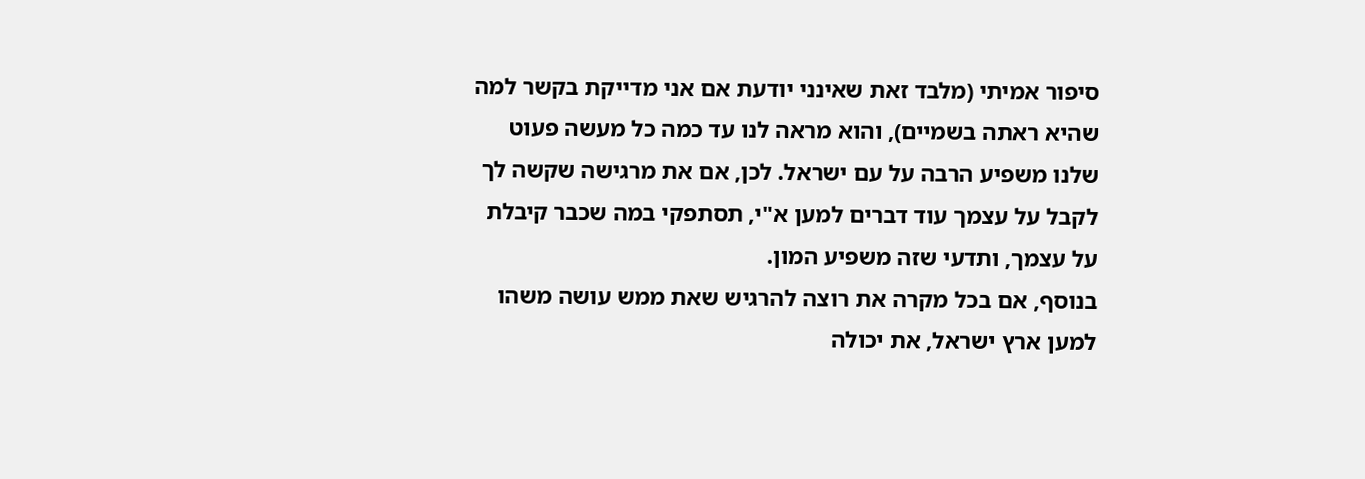סיפור אמיתי (מלבד זאת שאינני יודעת אם אני מדייקת בקשר למה שהיא ראתה בשמיים), והוא מראה לנו עד כמה כל מעשה פעוט שלנו משפיע הרבה על עם ישראל. לכן, אם את מרגישה שקשה לך לקבל על עצמך עוד דברים למען א"י, תסתפקי במה שכבר קיבלת על עצמך, ותדעי שזה משפיע המון.
בנוסף, אם בכל מקרה את רוצה להרגיש שאת ממש עושה משהו למען ארץ ישראל, את יכולה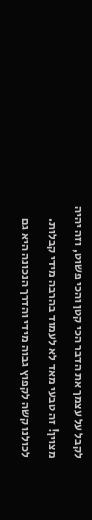לקבל על עצמך את הדבר הכי קטן והכי פשוט, וזה יהיה מצוין! זה טבעי מאד לא לעמוד בהרבה מידי קבלות. לכולנו קשה לקפוץ גבוה מידי והדרך הנכונה היא גם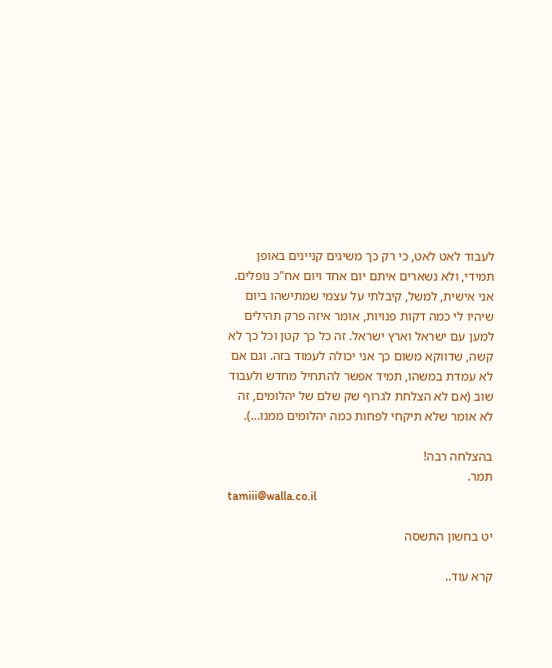לעבוד לאט לאט, כי רק כך משיגים קניינים באופן תמידי, ולא נשארים איתם יום אחד ויום אח"כ נופלים. אני אישית, למשל, קיבלתי על עצמי שמתישהו ביום שיהיו לי כמה דקות פנויות, אומר איזה פרק תהילים למען עם ישראל וארץ ישראל. זה כל כך קטן וכל כך לא קשה, שדווקא משום כך אני יכולה לעמוד בזה. וגם אם לא עמדת במשהו, תמיד אפשר להתחיל מחדש ולעבוד שוב (אם לא הצלחת לגרוף שק שלם של יהלומים, זה לא אומר שלא תיקחי לפחות כמה יהלומים ממנו…).

בהצלחה רבה!
תמר.
tamiii@walla.co.il

יט בחשון התשסה

קרא עוד..